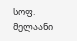სოფ. მელაანი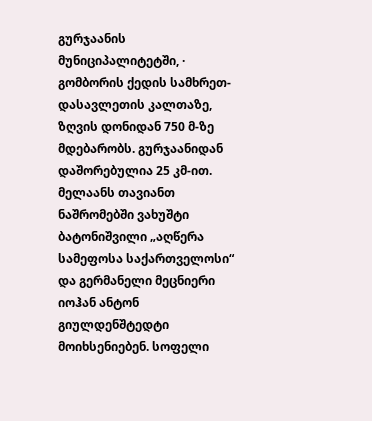გურჯაანის მუნიციპალიტეტში, · გომბორის ქედის სამხრეთ-დასავლეთის კალთაზე, ზღვის დონიდან 750 მ-ზე მდებარობს. გურჯაანიდან დაშორებულია 25 კმ-ით. მელაანს თავიანთ ნაშრომებში ვახუშტი ბატონიშვილი „აღწერა სამეფოსა საქართველოსი“ და გერმანელი მეცნიერი იოჰან ანტონ გიულდენშტედტი მოიხსენიებენ. სოფელი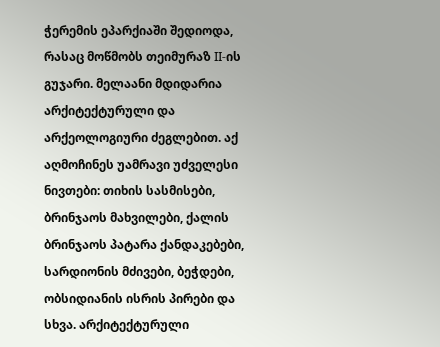ჭერემის ეპარქიაში შედიოდა, რასაც მოწმობს თეიმურაზ II-ის გუჯარი. მელაანი მდიდარია არქიტექტურული და არქეოლოგიური ძეგლებით. აქ აღმოჩინეს უამრავი უძველესი ნივთები: თიხის სასმისები, ბრინჯაოს მახვილები, ქალის ბრინჯაოს პატარა ქანდაკებები, სარდიონის მძივები, ბეჭდები, ობსიდიანის ისრის პირები და სხვა. არქიტექტურული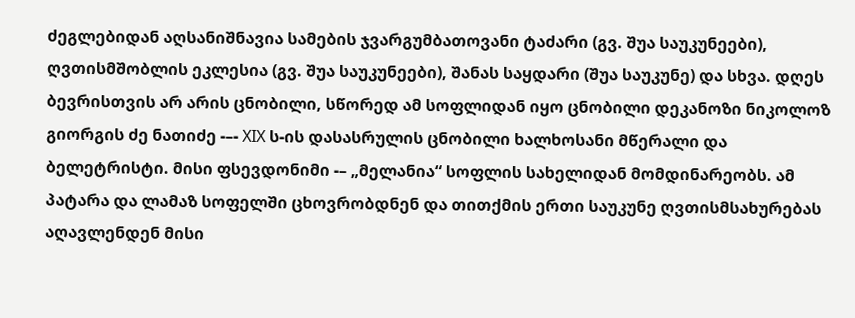ძეგლებიდან აღსანიშნავია სამების ჯვარგუმბათოვანი ტაძარი (გვ. შუა საუკუნეები), ღვთისმშობლის ეკლესია (გვ. შუა საუკუნეები), შანას საყდარი (შუა საუკუნე) და სხვა. დღეს ბევრისთვის არ არის ცნობილი, სწორედ ამ სოფლიდან იყო ცნობილი დეკანოზი ნიკოლოზ გიორგის ძე ნათიძე -–- XIX ს-ის დასასრულის ცნობილი ხალხოსანი მწერალი და ბელეტრისტი. მისი ფსევდონიმი -– „მელანია“ სოფლის სახელიდან მომდინარეობს. ამ პატარა და ლამაზ სოფელში ცხოვრობდნენ და თითქმის ერთი საუკუნე ღვთისმსახურებას აღავლენდენ მისი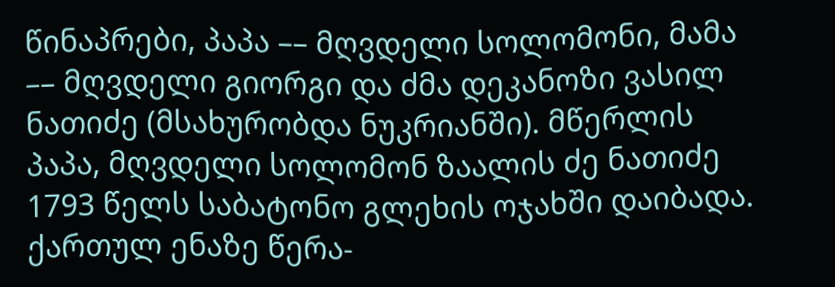წინაპრები, პაპა –– მღვდელი სოლომონი, მამა –– მღვდელი გიორგი და ძმა დეკანოზი ვასილ ნათიძე (მსახურობდა ნუკრიანში). მწერლის პაპა, მღვდელი სოლომონ ზაალის ძე ნათიძე 1793 წელს საბატონო გლეხის ოჯახში დაიბადა. ქართულ ენაზე წერა-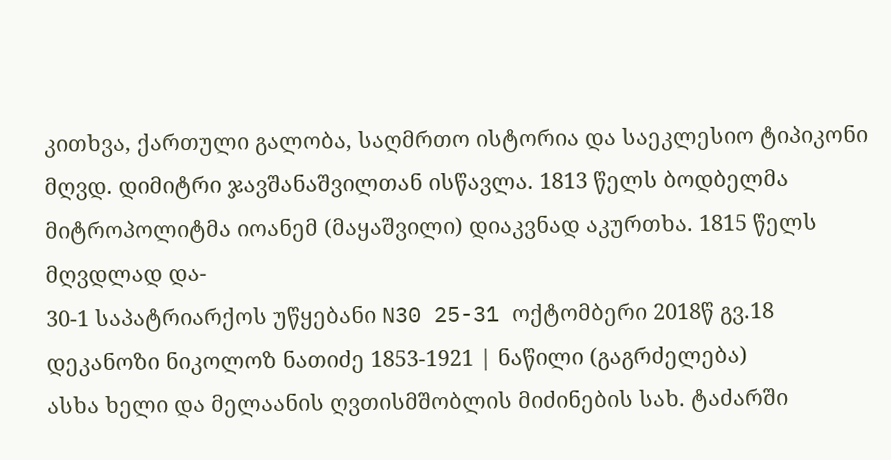კითხვა, ქართული გალობა, საღმრთო ისტორია და საეკლესიო ტიპიკონი მღვდ. დიმიტრი ჯავშანაშვილთან ისწავლა. 1813 წელს ბოდბელმა მიტროპოლიტმა იოანემ (მაყაშვილი) დიაკვნად აკურთხა. 1815 წელს მღვდლად და-
30-1 საპატრიარქოს უწყებანი N30 25-31 ოქტომბერი 2018წ გვ.18
დეკანოზი ნიკოლოზ ნათიძე 1853-1921 | ნაწილი (გაგრძელება)
ასხა ხელი და მელაანის ღვთისმშობლის მიძინების სახ. ტაძარში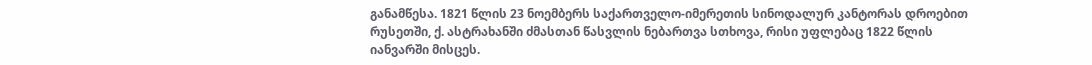განამწესა. 1821 წლის 23 ნოემბერს საქართველო-იმერეთის სინოდალურ კანტორას დროებით რუსეთში, ქ. ასტრახანში ძმასთან წასვლის ნებართვა სთხოვა, რისი უფლებაც 1822 წლის იანვარში მისცეს.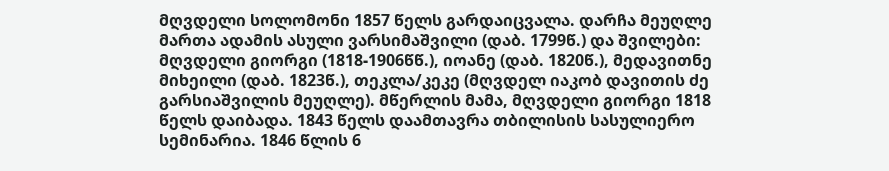მღვდელი სოლომონი 1857 წელს გარდაიცვალა. დარჩა მეუღლე მართა ადამის ასული ვარსიმაშვილი (დაბ. 1799წ.) და შვილები: მღვდელი გიორგი (1818-1906წწ.), იოანე (დაბ. 1820წ.), მედავითნე მიხეილი (დაბ. 1823წ.), თეკლა/კეკე (მღვდელ იაკობ დავითის ძე გარსიაშვილის მეუღლე). მწერლის მამა, მღვდელი გიორგი 1818 წელს დაიბადა. 1843 წელს დაამთავრა თბილისის სასულიერო სემინარია. 1846 წლის 6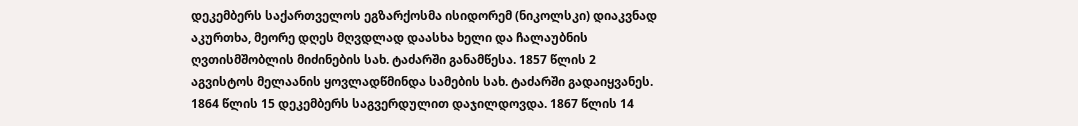დეკემბერს საქართველოს ეგზარქოსმა ისიდორემ (ნიკოლსკი) დიაკვნად აკურთხა, მეორე დღეს მღვდლად დაასხა ხელი და ჩალაუბნის ღვთისმშობლის მიძინების სახ. ტაძარში განამწესა. 1857 წლის 2 აგვისტოს მელაანის ყოვლადწმინდა სამების სახ. ტაძარში გადაიყვანეს. 1864 წლის 15 დეკემბერს საგვერდულით დაჯილდოვდა. 1867 წლის 14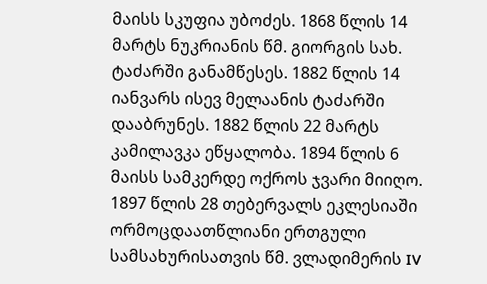მაისს სკუფია უბოძეს. 1868 წლის 14 მარტს ნუკრიანის წმ. გიორგის სახ. ტაძარში განამწესეს. 1882 წლის 14 იანვარს ისევ მელაანის ტაძარში დააბრუნეს. 1882 წლის 22 მარტს კამილავკა ეწყალობა. 1894 წლის 6 მაისს სამკერდე ოქროს ჯვარი მიიღო. 1897 წლის 28 თებერვალს ეკლესიაში ორმოცდაათწლიანი ერთგული სამსახურისათვის წმ. ვლადიმერის IV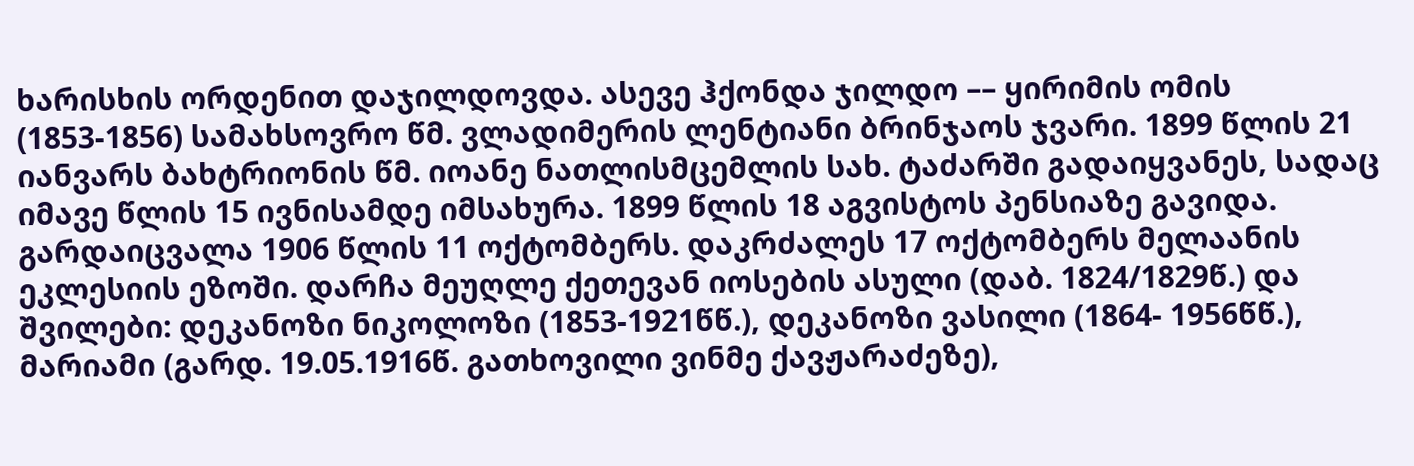ხარისხის ორდენით დაჯილდოვდა. ასევე ჰქონდა ჯილდო –– ყირიმის ომის (1853-1856) სამახსოვრო წმ. ვლადიმერის ლენტიანი ბრინჯაოს ჯვარი. 1899 წლის 21 იანვარს ბახტრიონის წმ. იოანე ნათლისმცემლის სახ. ტაძარში გადაიყვანეს, სადაც იმავე წლის 15 ივნისამდე იმსახურა. 1899 წლის 18 აგვისტოს პენსიაზე გავიდა. გარდაიცვალა 1906 წლის 11 ოქტომბერს. დაკრძალეს 17 ოქტომბერს მელაანის ეკლესიის ეზოში. დარჩა მეუღლე ქეთევან იოსების ასული (დაბ. 1824/1829წ.) და შვილები: დეკანოზი ნიკოლოზი (1853-1921წწ.), დეკანოზი ვასილი (1864- 1956წწ.), მარიამი (გარდ. 19.05.1916წ. გათხოვილი ვინმე ქავჟარაძეზე),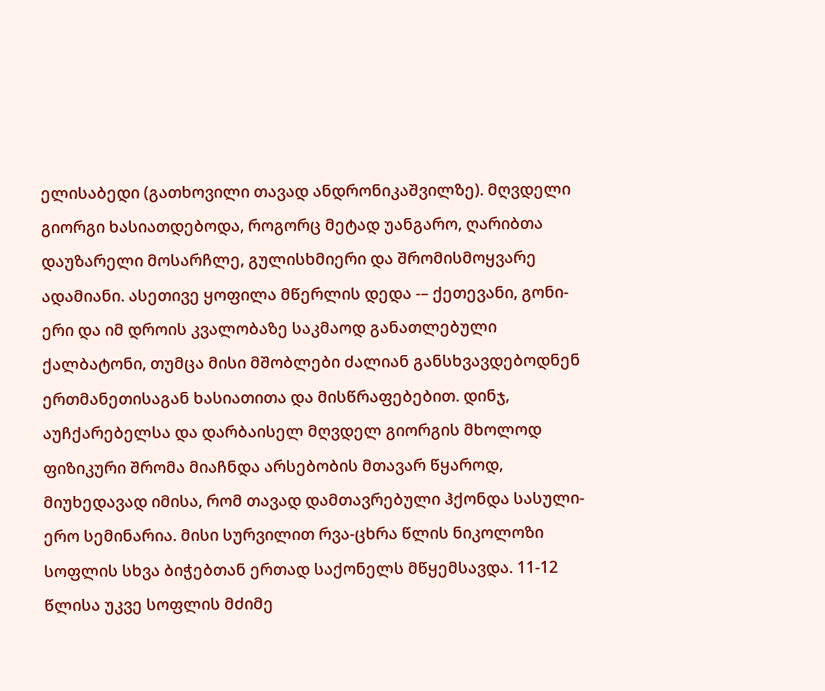ელისაბედი (გათხოვილი თავად ანდრონიკაშვილზე). მღვდელი გიორგი ხასიათდებოდა, როგორც მეტად უანგარო, ღარიბთა დაუზარელი მოსარჩლე, გულისხმიერი და შრომისმოყვარე ადამიანი. ასეთივე ყოფილა მწერლის დედა -– ქეთევანი, გონი- ერი და იმ დროის კვალობაზე საკმაოდ განათლებული ქალბატონი, თუმცა მისი მშობლები ძალიან განსხვავდებოდნენ ერთმანეთისაგან ხასიათითა და მისწრაფებებით. დინჯ, აუჩქარებელსა და დარბაისელ მღვდელ გიორგის მხოლოდ ფიზიკური შრომა მიაჩნდა არსებობის მთავარ წყაროდ, მიუხედავად იმისა, რომ თავად დამთავრებული ჰქონდა სასული- ერო სემინარია. მისი სურვილით რვა-ცხრა წლის ნიკოლოზი სოფლის სხვა ბიჭებთან ერთად საქონელს მწყემსავდა. 11-12 წლისა უკვე სოფლის მძიმე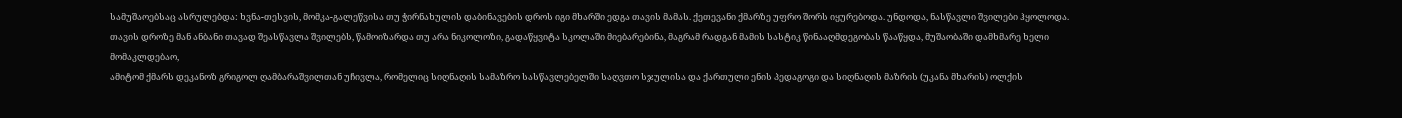სამუშაოებსაც ასრულებდა: ხვნა-თესვის, მომკა-გალეწვისა თუ ჭირნახულის დაბინავების დროს იგი მხარში ედგა თავის მამას. ქეთევანი ქმარზე უფრო შორს იყურებოდა. უნდოდა, ნასწავლი შვილები ჰყოლოდა. თავის დროზე მან ანბანი თავად შეასწავლა შვილებს, წამოიზარდა თუ არა ნიკოლოზი, გადაწყვიტა სკოლაში მიებარებინა, მაგრამ რადგან მამის სასტიკ წინააღმდეგობას წააწყდა, მუშაობაში დამხმარე ხელი მომაკლდებაო,
ამიტომ ქმარს დეკანოზ გრიგოლ ღამბარაშვილთან უჩივლა, რომელიც სიღნაღის სამაზრო სასწავლებელში საღვთო სჯულისა და ქართული ენის პედაგოგი და სიღნაღის მაზრის (უკანა მხარის) ოლქის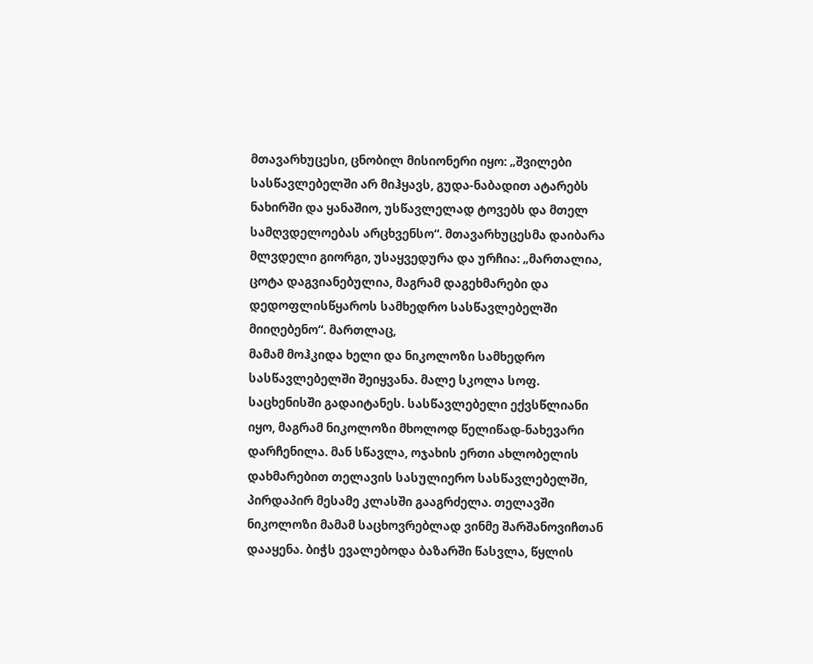მთავარხუცესი, ცნობილ მისიონერი იყო: „შვილები სასწავლებელში არ მიჰყავს, გუდა-ნაბადით ატარებს ნახირში და ყანაშიო, უსწავლელად ტოვებს და მთელ სამღვდელოებას არცხვენსო“. მთავარხუცესმა დაიბარა მლვდელი გიორგი, უსაყვედურა და ურჩია: „მართალია, ცოტა დაგვიანებულია, მაგრამ დაგეხმარები და დედოფლისწყაროს სამხედრო სასწავლებელში მიიღებენო“. მართლაც,
მამამ მოჰკიდა ხელი და ნიკოლოზი სამხედრო სასწავლებელში შეიყვანა. მალე სკოლა სოფ. საცხენისში გადაიტანეს. სასწავლებელი ექვსწლიანი იყო, მაგრამ ნიკოლოზი მხოლოდ წელიწად-ნახევარი დარჩენილა. მან სწავლა, ოჯახის ერთი ახლობელის დახმარებით თელავის სასულიერო სასწავლებელში, პირდაპირ მესამე კლასში გააგრძელა. თელავში ნიკოლოზი მამამ საცხოვრებლად ვინმე შარშანოვიჩთან დააყენა. ბიჭს ევალებოდა ბაზარში წასვლა, წყლის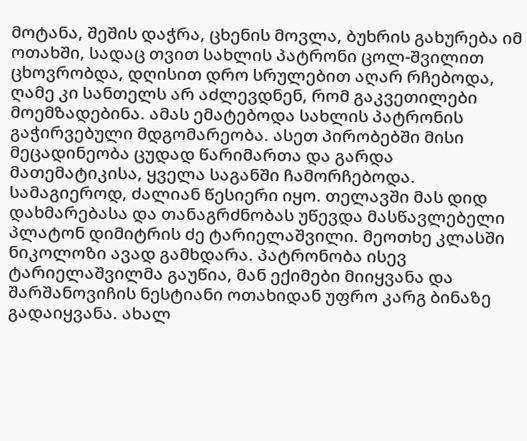მოტანა, შეშის დაჭრა, ცხენის მოვლა, ბუხრის გახურება იმ ოთახში, სადაც თვით სახლის პატრონი ცოლ-შვილით ცხოვრობდა, დღისით დრო სრულებით აღარ რჩებოდა, ღამე კი სანთელს არ აძლევდნენ, რომ გაკვეთილები მოემზადებინა. ამას ემატებოდა სახლის პატრონის გაჭირვებული მდგომარეობა. ასეთ პირობებში მისი მეცადინეობა ცუდად წარიმართა და გარდა მათემატიკისა, ყველა საგანში ჩამორჩებოდა. სამაგიეროდ, ძალიან წესიერი იყო. თელავში მას დიდ დახმარებასა და თანაგრძნობას უწევდა მასწავლებელი პლატონ დიმიტრის ძე ტარიელაშვილი. მეოთხე კლასში ნიკოლოზი ავად გამხდარა. პატრონობა ისევ ტარიელაშვილმა გაუწია, მან ექიმები მიიყვანა და შარშანოვიჩის ნესტიანი ოთახიდან უფრო კარგ ბინაზე გადაიყვანა. ახალ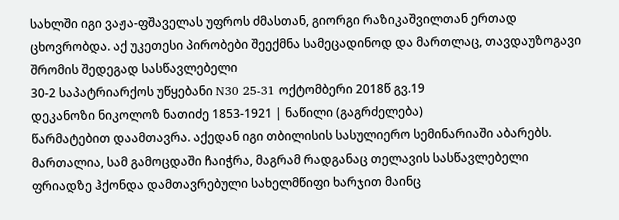სახლში იგი ვაჟა-ფშაველას უფროს ძმასთან, გიორგი რაზიკაშვილთან ერთად ცხოვრობდა. აქ უკეთესი პირობები შეექმნა სამეცადინოდ და მართლაც, თავდაუზოგავი შრომის შედეგად სასწავლებელი
30-2 საპატრიარქოს უწყებანი N30 25-31 ოქტომბერი 2018წ გვ.19
დეკანოზი ნიკოლოზ ნათიძე 1853-1921 | ნაწილი (გაგრძელება)
წარმატებით დაამთავრა. აქედან იგი თბილისის სასულიერო სემინარიაში აბარებს. მართალია, სამ გამოცდაში ჩაიჭრა, მაგრამ რადგანაც თელავის სასწავლებელი ფრიადზე ჰქონდა დამთავრებული სახელმწიფი ხარჯით მაინც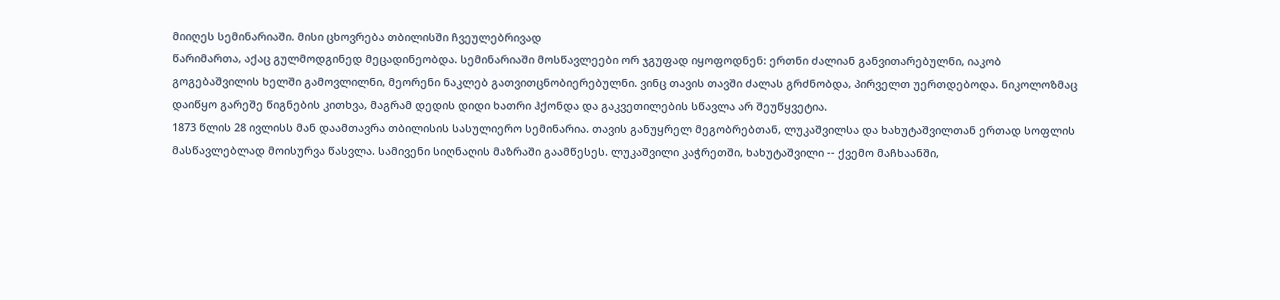მიიღეს სემინარიაში. მისი ცხოვრება თბილისში ჩვეულებრივად
წარიმართა, აქაც გულმოდგინედ მეცადინეობდა. სემინარიაში მოსწავლეები ორ ჯგუფად იყოფოდნენ: ერთნი ძალიან განვითარებულნი, იაკობ გოგებაშვილის ხელში გამოვლილნი, მეორენი ნაკლებ გათვითცნობიერებულნი. ვინც თავის თავში ძალას გრძნობდა, პირველთ უერთდებოდა. ნიკოლოზმაც დაიწყო გარეშე წიგნების კითხვა, მაგრამ დედის დიდი ხათრი ჰქონდა და გაკვეთილების სწავლა არ შეუწყვეტია.
1873 წლის 28 ივლისს მან დაამთავრა თბილისის სასულიერო სემინარია. თავის განუყრელ მეგობრებთან, ლუკაშვილსა და ხახუტაშვილთან ერთად სოფლის მასწავლებლად მოისურვა წასვლა. სამივენი სიღნაღის მაზრაში გაამწესეს. ლუკაშვილი კაჭრეთში, ხახუტაშვილი -- ქვემო მაჩხაანში,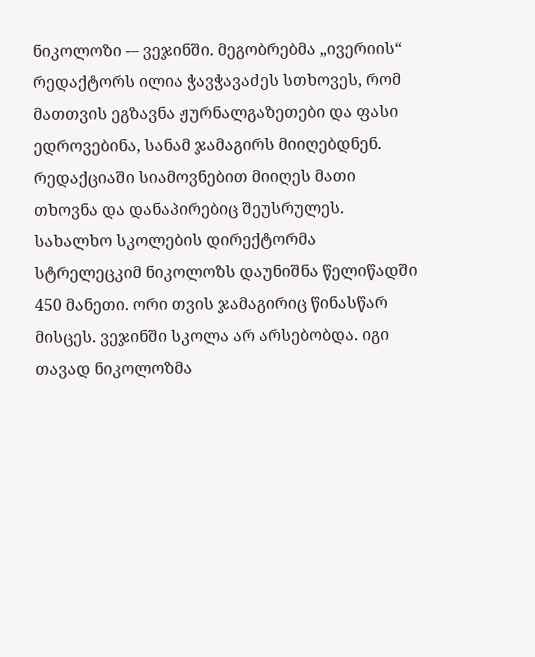ნიკოლოზი -– ვეჯინში. მეგობრებმა „ივერიის“ რედაქტორს ილია ჭავჭავაძეს სთხოვეს, რომ მათთვის ეგზავნა ჟურნალგაზეთები და ფასი ედროვებინა, სანამ ჯამაგირს მიიღებდნენ. რედაქციაში სიამოვნებით მიიღეს მათი თხოვნა და დანაპირებიც შეუსრულეს. სახალხო სკოლების დირექტორმა სტრელეცკიმ ნიკოლოზს დაუნიშნა წელიწადში 450 მანეთი. ორი თვის ჯამაგირიც წინასწარ მისცეს. ვეჯინში სკოლა არ არსებობდა. იგი თავად ნიკოლოზმა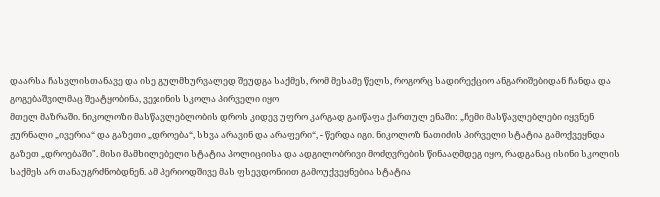დაარსა ჩასვლისთანავე და ისე გულმხურვალედ შეუდგა საქმეს, რომ მესამე წელს, როგორც სადირექციო ანგარიშებიდან ჩანდა და გოგებაშვილმაც შეატყობინა, ვეჯინის სკოლა პირველი იყო
მთელ მაზრაში. ნიკოლოზი მასწავლებლობის დროს კიდევ უფრო კარგად გაიწაფა ქართულ ენაში: „ჩემი მასწავლებლები იყვნენ ჟურნალი „ივერია“ და გაზეთი „დროება“, სხვა არავინ და არაფერი“, - წერდა იგი. ნიკოლოზ ნათიძის პირველი სტატია გამოქვეყნდა გაზეთ „დროებაში". მისი მამხილებელი სტატია პოლიციისა და ადგილობრივი მოძღვრების წინააღმდეგ იყო, რადგანაც ისინი სკოლის საქმეს არ თანაუგრძნობდნენ. ამ პერიოდშივე მას ფსევდონიით გამოუქვეყნებია სტატია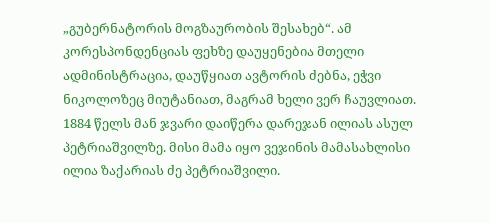„გუბერნატორის მოგზაურობის შესახებ“. ამ კორესპონდენციას ფეხზე დაუყენებია მთელი ადმინისტრაცია, დაუწყიათ ავტორის ძებნა, ეჭვი ნიკოლოზეც მიუტანიათ, მაგრამ ხელი ვერ ჩაუვლიათ. 1884 წელს მან ჯვარი დაიწერა დარეჯან ილიას ასულ პეტრიაშვილზე. მისი მამა იყო ვეჯინის მამასახლისი ილია ზაქარიას ძე პეტრიაშვილი.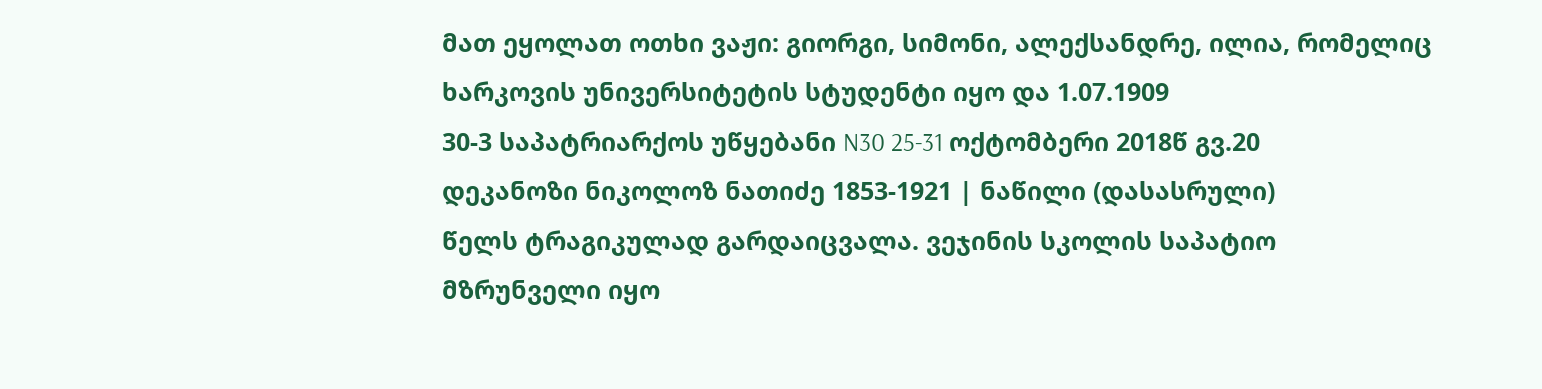მათ ეყოლათ ოთხი ვაჟი: გიორგი, სიმონი, ალექსანდრე, ილია, რომელიც ხარკოვის უნივერსიტეტის სტუდენტი იყო და 1.07.1909
30-3 საპატრიარქოს უწყებანი N30 25-31 ოქტომბერი 2018წ გვ.20
დეკანოზი ნიკოლოზ ნათიძე 1853-1921 | ნაწილი (დასასრული)
წელს ტრაგიკულად გარდაიცვალა. ვეჯინის სკოლის საპატიო მზრუნველი იყო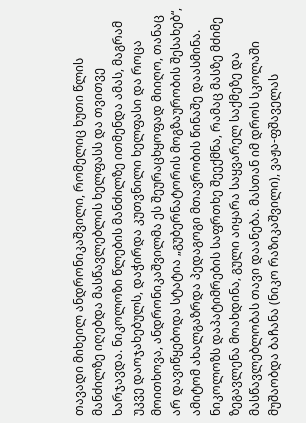თავადი მიხეილ ანდრონიკაშვილი, რომელიც ხუთი წლის მანძილზე იღებდა მასწავლებლის ხელფასს და თვითვე ხარჯავდა. ნიკოლოზი წლების მანძილზე ითმენდა ამას, მაგრამ უკვე დაოჯახებულს, დაჭირდა კუთვნილი ხელფასი და როცა მოითხოვა, ანდრონიკაშვილმა ეს შეურაცხყოფად მიიღო, თანაც არ დავიწყებოდა სტატია „გუბერნატორის მოგზაურობის შესახებ“, ამიტომ ახალგაზრდა პედაგოგი მთავრობის წინაშე დაასმინა. ნიკოლოზს დაპატიმრების საფრთხე შეექმნა, რამაც მასზე მძიმე ზეგავლენა მოახდინა, გული აიყარა საყვარელ საქმეზე და მასწავლებლობას თავი დაანება. მასთან იმ დროს სკოლაში მუშაობდა ბაჩანა (ნიკო რაზიკაშვილი), ვაჟა-ფშაველას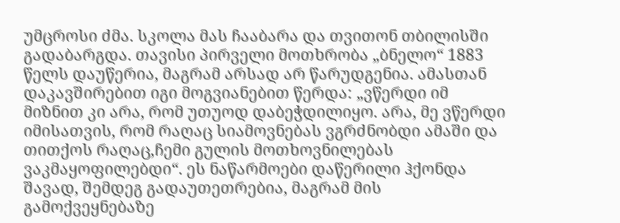უმცროსი ძმა. სკოლა მას ჩააბარა და თვითონ თბილისში გადაბარგდა. თავისი პირველი მოთხრობა „ბნელო“ 1883 წელს დაუწერია, მაგრამ არსად არ წარუდგენია. ამასთან დაკავშირებით იგი მოგვიანებით წერდა: „ვწერდი იმ მიზნით კი არა, რომ უთუოდ დაბეჭდილიყო. არა, მე ვწერდი იმისათვის, რომ რაღაც სიამოვნებას ვგრძნობდი ამაში და თითქოს რაღაც,ჩემი გულის მოთხოვნილებას ვაკმაყოფილებდი“. ეს ნაწარმოები დაწერილი ჰქონდა შავად, შემდეგ გადაუთეთრებია, მაგრამ მის გამოქვეყნებაზე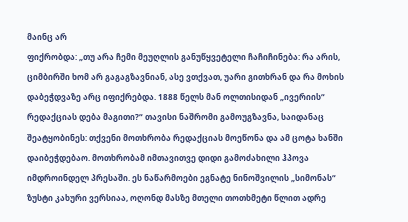მაინც არ
ფიქრობდა: „თუ არა ჩემი მეუღლის განუწყვეტელი ჩაჩიჩინება: რა არის, ციმბირში ხომ არ გაგაგზავნიან, ასე ვთქვათ, უარი გითხრან და რა მოხის დაბეჭდვაზე არც იფიქრებდა. 1888 წელს მან ოლთისიდან „ივერიის“ რედაქციას დება მაგითი?“ თავისი ნაშრომი გამოუგზავნა, საიდანაც შეატყობინეს: თქვენი მოთხრობა რედაქციას მოეწონა და ამ ცოტა ხანში დაიბეჭდებაო. მოთხრობამ იმთავითვე დიდი გამოძახილი ჰპოვა იმდროინდელ პრესაში. ეს ნაწარმოები ეგნატე ნინოშვილის „სიმონას“ ზუსტი კახური ვერსიაა, ოღონდ მასზე მთელი თოთხმეტი წლით ადრე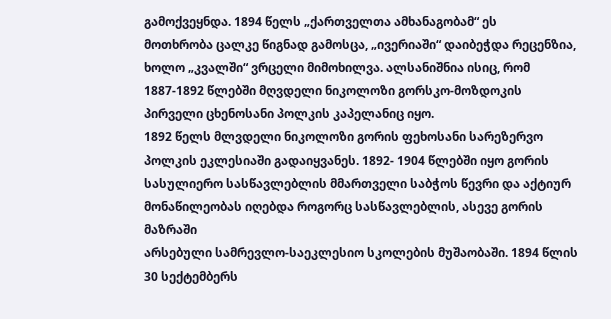გამოქვეყნდა. 1894 წელს „ქართველთა ამხანაგობამ“ ეს
მოთხრობა ცალკე წიგნად გამოსცა, „ივერიაში“ დაიბეჭდა რეცენზია, ხოლო „კვალში“ ვრცელი მიმოხილვა. ალსანიშნია ისიც, რომ 1887-1892 წლებში მღვდელი ნიკოლოზი გორსკო-მოზდოკის პირველი ცხენოსანი პოლკის კაპელანიც იყო.
1892 წელს მლვდელი ნიკოლოზი გორის ფეხოსანი სარეზერვო პოლკის ეკლესიაში გადაიყვანეს. 1892- 1904 წლებში იყო გორის სასულიერო სასწავლებლის მმართველი საბჭოს წევრი და აქტიურ მონაწილეობას იღებდა როგორც სასწავლებლის, ასევე გორის მაზრაში
არსებული სამრევლო-საეკლესიო სკოლების მუშაობაში. 1894 წლის 30 სექტემბერს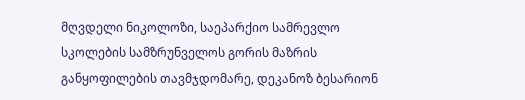მღვდელი ნიკოლოზი, საეპარქიო სამრევლო სკოლების სამზრუნველოს გორის მაზრის განყოფილების თავმჯდომარე, დეკანოზ ბესარიონ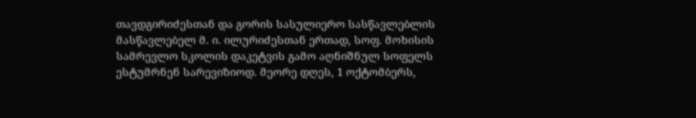თავდგირიძესთან და გორის სასულიერო სასწავლებლის მასწავლებელ მ. ი. ილურიძესთან ერთად, სოფ. მოხისის სამრევლო სკოლის დაკეტვის გამო აღნიშნულ სოფელს ესტუმრნენ სარევიზიოდ. მეორე დღეს, 1 ოქტომბერს,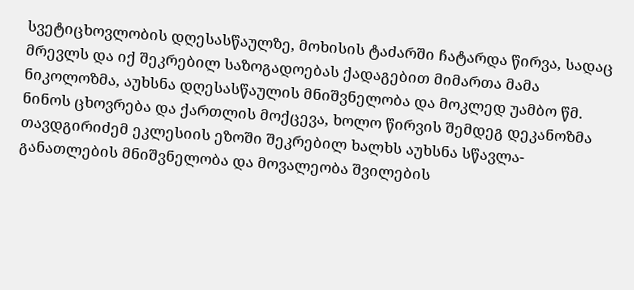სვეტიცხოვლობის დღესასწაულზე, მოხისის ტაძარში ჩატარდა წირვა, სადაც მრევლს და იქ შეკრებილ საზოგადოებას ქადაგებით მიმართა მამა ნიკოლოზმა, აუხსნა დღესასწაულის მნიშვნელობა და მოკლედ უამბო წმ. ნინოს ცხოვრება და ქართლის მოქცევა, ხოლო წირვის შემდეგ დეკანოზმა თავდგირიძემ ეკლესიის ეზოში შეკრებილ ხალხს აუხსნა სწავლა-განათლების მნიშვნელობა და მოვალეობა შვილების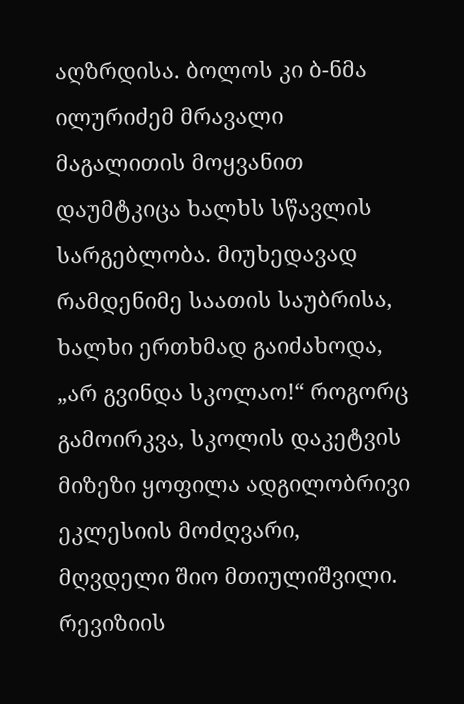აღზრდისა. ბოლოს კი ბ-ნმა ილურიძემ მრავალი მაგალითის მოყვანით დაუმტკიცა ხალხს სწავლის სარგებლობა. მიუხედავად რამდენიმე საათის საუბრისა, ხალხი ერთხმად გაიძახოდა, „არ გვინდა სკოლაო!“ როგორც გამოირკვა, სკოლის დაკეტვის მიზეზი ყოფილა ადგილობრივი ეკლესიის მოძღვარი, მღვდელი შიო მთიულიშვილი. რევიზიის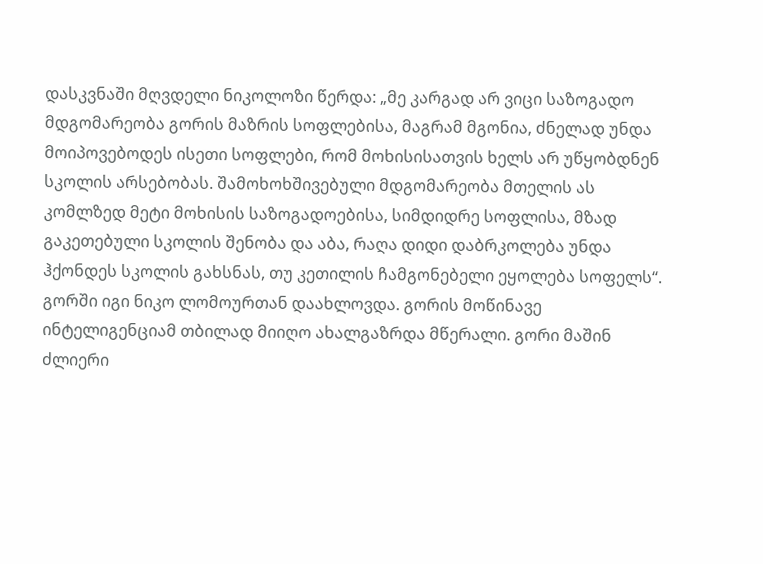დასკვნაში მღვდელი ნიკოლოზი წერდა: „მე კარგად არ ვიცი საზოგადო მდგომარეობა გორის მაზრის სოფლებისა, მაგრამ მგონია, ძნელად უნდა მოიპოვებოდეს ისეთი სოფლები, რომ მოხისისათვის ხელს არ უწყობდნენ სკოლის არსებობას. შამოხოხშივებული მდგომარეობა მთელის ას კომლზედ მეტი მოხისის საზოგადოებისა, სიმდიდრე სოფლისა, მზად გაკეთებული სკოლის შენობა და აბა, რაღა დიდი დაბრკოლება უნდა ჰქონდეს სკოლის გახსნას, თუ კეთილის ჩამგონებელი ეყოლება სოფელს“. გორში იგი ნიკო ლომოურთან დაახლოვდა. გორის მოწინავე ინტელიგენციამ თბილად მიიღო ახალგაზრდა მწერალი. გორი მაშინ ძლიერი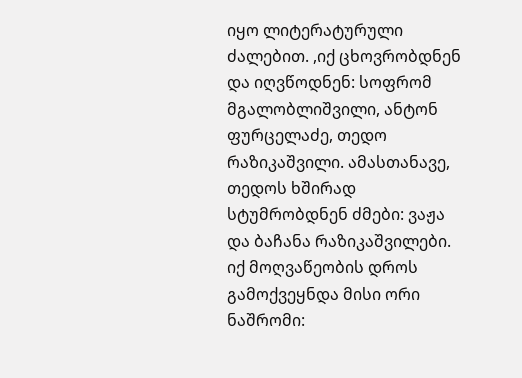იყო ლიტერატურული ძალებით. ,იქ ცხოვრობდნენ და იღვწოდნენ: სოფრომ მგალობლიშვილი, ანტონ ფურცელაძე, თედო რაზიკაშვილი. ამასთანავე, თედოს ხშირად სტუმრობდნენ ძმები: ვაჟა და ბაჩანა რაზიკაშვილები. იქ მოღვაწეობის დროს გამოქვეყნდა მისი ორი ნაშრომი: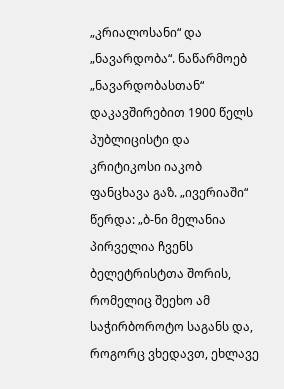„კრიალოსანი“ და „ნავარდობა“. ნაწარმოებ „ნავარდობასთან“ დაკავშირებით 1900 წელს პუბლიცისტი და კრიტიკოსი იაკობ ფანცხავა გაზ. „ივერიაში“ წერდა: „ბ-ნი მელანია პირველია ჩვენს ბელეტრისტთა შორის, რომელიც შეეხო ამ საჭირბოროტო საგანს და, როგორც ვხედავთ, ეხლავე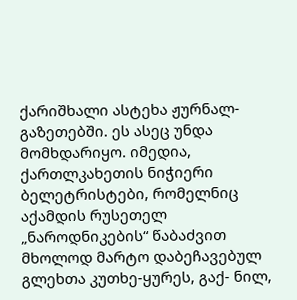ქარიშხალი ასტეხა ჟურნალ-გაზეთებში. ეს ასეც უნდა მომხდარიყო. იმედია, ქართლკახეთის ნიჭიერი ბელეტრისტები, რომელნიც აქამდის რუსეთელ „ნაროდნიკების“ წაბაძვით მხოლოდ მარტო დაბეჩავებულ გლეხთა კუთხე-ყურეს, გაქ- ნილ,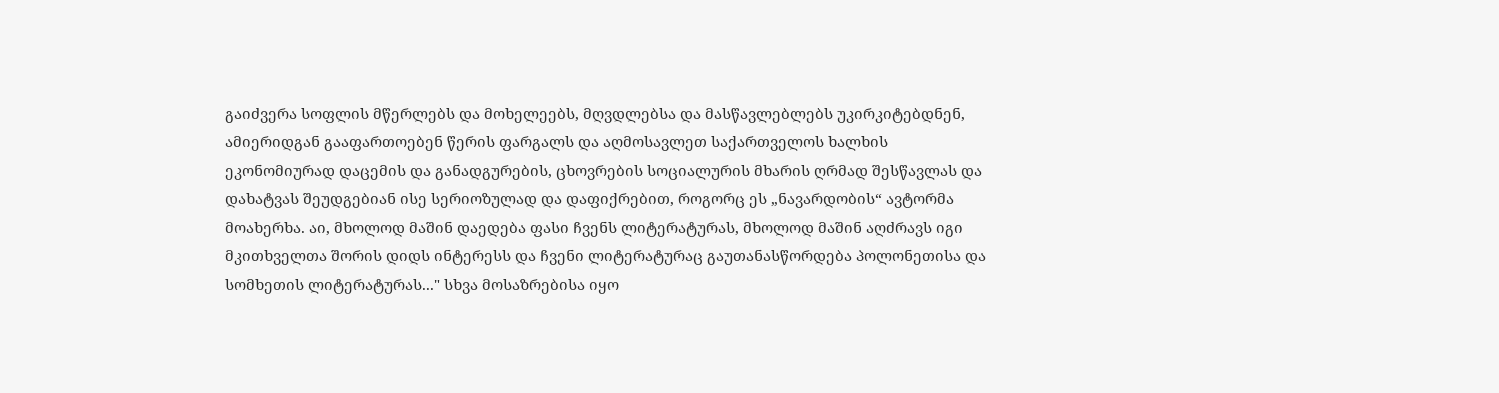გაიძვერა სოფლის მწერლებს და მოხელეებს, მღვდლებსა და მასწავლებლებს უკირკიტებდნენ, ამიერიდგან გააფართოებენ წერის ფარგალს და აღმოსავლეთ საქართველოს ხალხის ეკონომიურად დაცემის და განადგურების, ცხოვრების სოციალურის მხარის ღრმად შესწავლას და დახატვას შეუდგებიან ისე სერიოზულად და დაფიქრებით, როგორც ეს „ნავარდობის“ ავტორმა მოახერხა. აი, მხოლოდ მაშინ დაედება ფასი ჩვენს ლიტერატურას, მხოლოდ მაშინ აღძრავს იგი მკითხველთა შორის დიდს ინტერესს და ჩვენი ლიტერატურაც გაუთანასწორდება პოლონეთისა და სომხეთის ლიტერატურას..." სხვა მოსაზრებისა იყო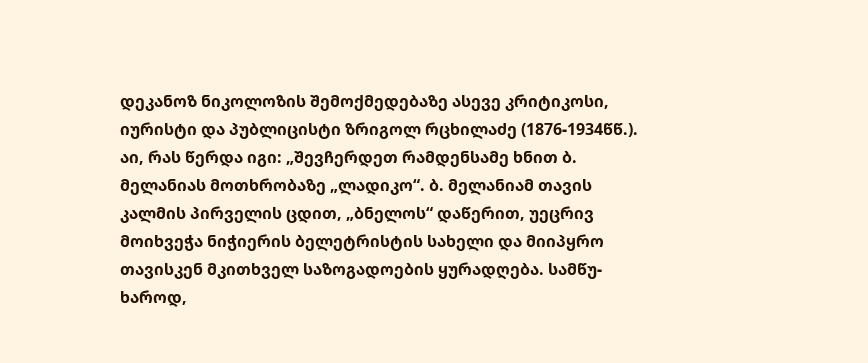დეკანოზ ნიკოლოზის შემოქმედებაზე ასევე კრიტიკოსი, იურისტი და პუბლიცისტი ზრიგოლ რცხილაძე (1876-1934წწ.). აი, რას წერდა იგი: „შევჩერდეთ რამდენსამე ხნით ბ. მელანიას მოთხრობაზე „ლადიკო“. ბ. მელანიამ თავის კალმის პირველის ცდით, „ბნელოს“ დაწერით, უეცრივ მოიხვეჭა ნიჭიერის ბელეტრისტის სახელი და მიიპყრო თავისკენ მკითხველ საზოგადოების ყურადღება. სამწუ- ხაროდ,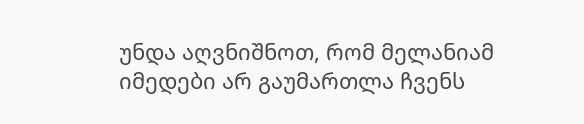უნდა აღვნიშნოთ, რომ მელანიამ იმედები არ გაუმართლა ჩვენს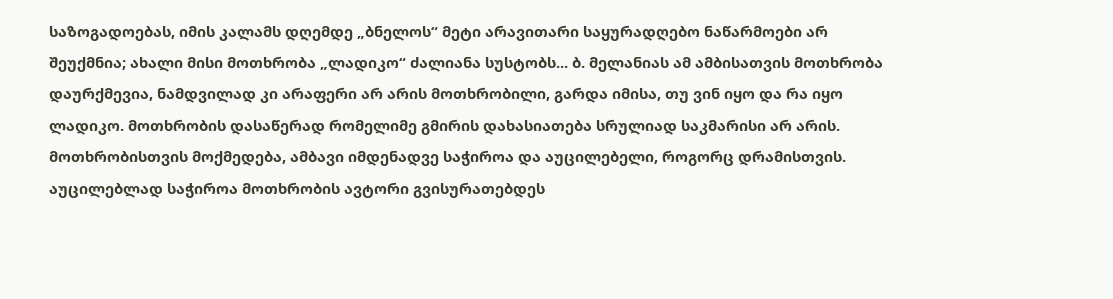საზოგადოებას, იმის კალამს დღემდე „ბნელოს“ მეტი არავითარი საყურადღებო ნაწარმოები არ შეუქმნია; ახალი მისი მოთხრობა „ლადიკო“ ძალიანა სუსტობს... ბ. მელანიას ამ ამბისათვის მოთხრობა დაურქმევია, ნამდვილად კი არაფერი არ არის მოთხრობილი, გარდა იმისა, თუ ვინ იყო და რა იყო ლადიკო. მოთხრობის დასაწერად რომელიმე გმირის დახასიათება სრულიად საკმარისი არ არის. მოთხრობისთვის მოქმედება, ამბავი იმდენადვე საჭიროა და აუცილებელი, როგორც დრამისთვის. აუცილებლად საჭიროა მოთხრობის ავტორი გვისურათებდეს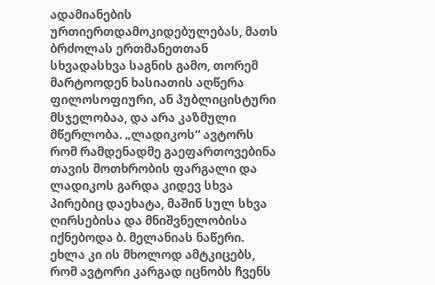ადამიანების ურთიერთდამოკიდებულებას, მათს ბრძოლას ერთმანეთთან სხვადასხვა საგნის გამო, თორემ მარტოოდენ ხასიათის აღწერა ფილოსოფიური, ან პუბლიცისტური მსჯელობაა, და არა კაზმული მწერლობა. „ლადიკოს“ ავტორს რომ რამდენადმე გაეფართოვებინა თავის მოთხრობის ფარგალი და ლადიკოს გარდა კიდევ სხვა პირებიც დაეხატა, მაშინ სულ სხვა ღირსებისა და მნიშვნელობისა იქნებოდა ბ. მელანიას ნაწერი. ეხლა კი ის მხოლოდ ამტკიცებს, რომ ავტორი კარგად იცნობს ჩვენს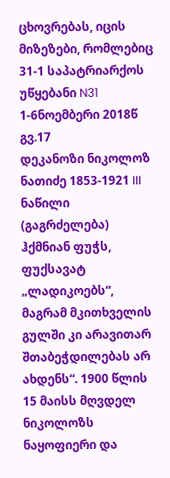ცხოვრებას, იცის მიზეზები, რომლებიც
31-1 საპატრიარქოს უწყებანი N31 1-6ნოემბერი 2018წ გვ.17
დეკანოზი ნიკოლოზ ნათიძე 1853-1921 III ნაწილი (გაგრძელება)
ჰქმნიან ფუჭს, ფუქსავატ „ლადიკოებს“, მაგრამ მკითხველის გულში კი არავითარ შთაბეჭდილებას არ ახდენს“. 1900 წლის 15 მაისს მღვდელ ნიკოლოზს ნაყოფიერი და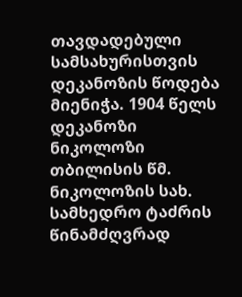თავდადებული სამსახურისთვის დეკანოზის წოდება მიენიჭა. 1904 წელს დეკანოზი ნიკოლოზი თბილისის წმ. ნიკოლოზის სახ. სამხედრო ტაძრის წინამძღვრად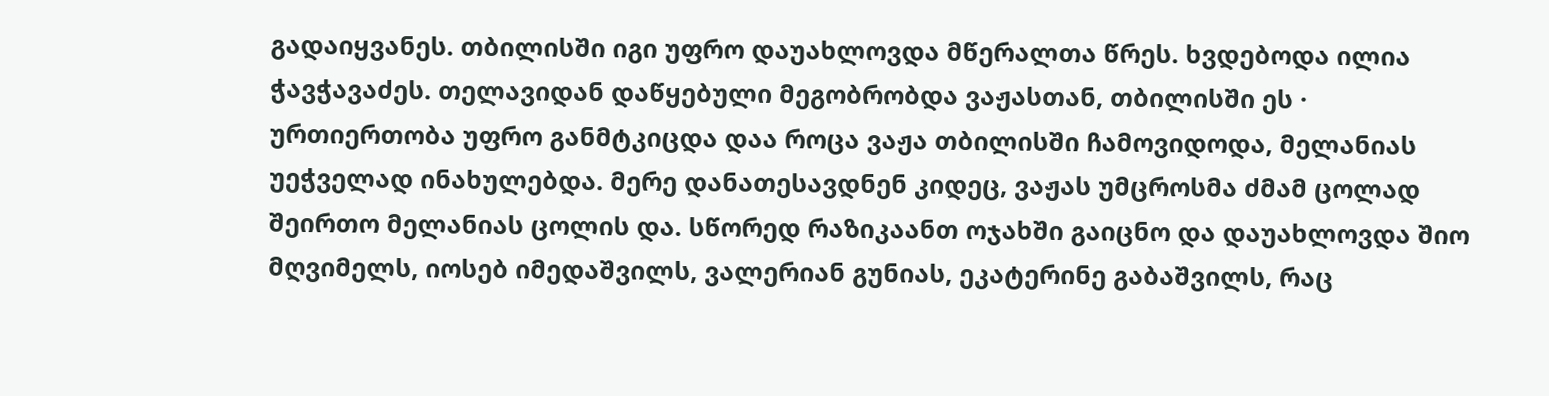გადაიყვანეს. თბილისში იგი უფრო დაუახლოვდა მწერალთა წრეს. ხვდებოდა ილია ჭავჭავაძეს. თელავიდან დაწყებული მეგობრობდა ვაჟასთან, თბილისში ეს · ურთიერთობა უფრო განმტკიცდა დაა როცა ვაჟა თბილისში ჩამოვიდოდა, მელანიას უეჭველად ინახულებდა. მერე დანათესავდნენ კიდეც, ვაჟას უმცროსმა ძმამ ცოლად შეირთო მელანიას ცოლის და. სწორედ რაზიკაანთ ოჯახში გაიცნო და დაუახლოვდა შიო მღვიმელს, იოსებ იმედაშვილს, ვალერიან გუნიას, ეკატერინე გაბაშვილს, რაც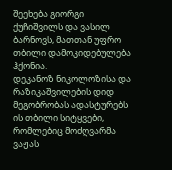შეეხება გიორგი ქუჩიშვილს და ვასილ ბარნოვს, მათთან უფრო თბილი დამოკიდებულება ჰქონია.
დეკანოზ ნიკოლოზისა და რაზიკაშვილების დიდ მეგობრობას ადასტურებს ის თბილი სიტყვები, რომლებიც მოძღვარმა ვაჟას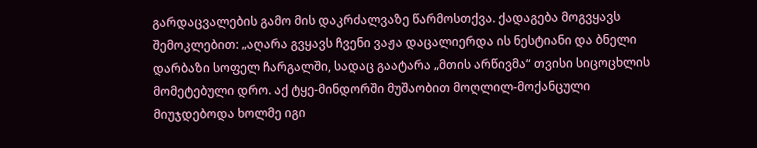გარდაცვალების გამო მის დაკრძალვაზე წარმოსთქვა. ქადაგება მოგვყავს შემოკლებით: „აღარა გვყავს ჩვენი ვაჟა დაცალიერდა ის ნესტიანი და ბნელი დარბაზი სოფელ ჩარგალში, სადაც გაატარა „მთის არწივმა“ თვისი სიცოცხლის მომეტებული დრო. აქ ტყე-მინდორში მუშაობით მოღლილ-მოქანცული მიუჯდებოდა ხოლმე იგი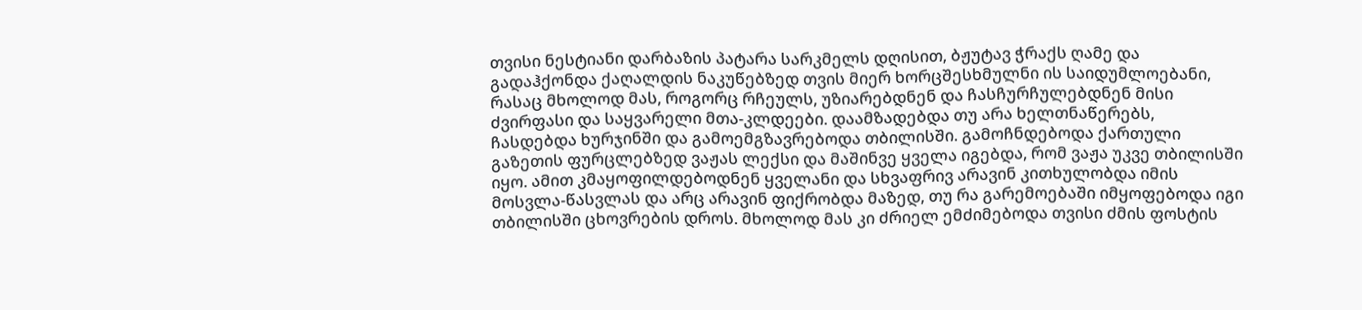თვისი ნესტიანი დარბაზის პატარა სარკმელს დღისით, ბჟუტავ ჭრაქს ღამე და გადაჰქონდა ქაღალდის ნაკუწებზედ თვის მიერ ხორცშესხმულნი ის საიდუმლოებანი, რასაც მხოლოდ მას, როგორც რჩეულს, უზიარებდნენ და ჩასჩურჩულებდნენ მისი ძვირფასი და საყვარელი მთა-კლდეები. დაამზადებდა თუ არა ხელთნაწერებს, ჩასდებდა ხურჯინში და გამოემგზავრებოდა თბილისში. გამოჩნდებოდა ქართული გაზეთის ფურცლებზედ ვაჟას ლექსი და მაშინვე ყველა იგებდა, რომ ვაჟა უკვე თბილისში იყო. ამით კმაყოფილდებოდნენ ყველანი და სხვაფრივ არავინ კითხულობდა იმის მოსვლა-წასვლას და არც არავინ ფიქრობდა მაზედ, თუ რა გარემოებაში იმყოფებოდა იგი თბილისში ცხოვრების დროს. მხოლოდ მას კი ძრიელ ემძიმებოდა თვისი ძმის ფოსტის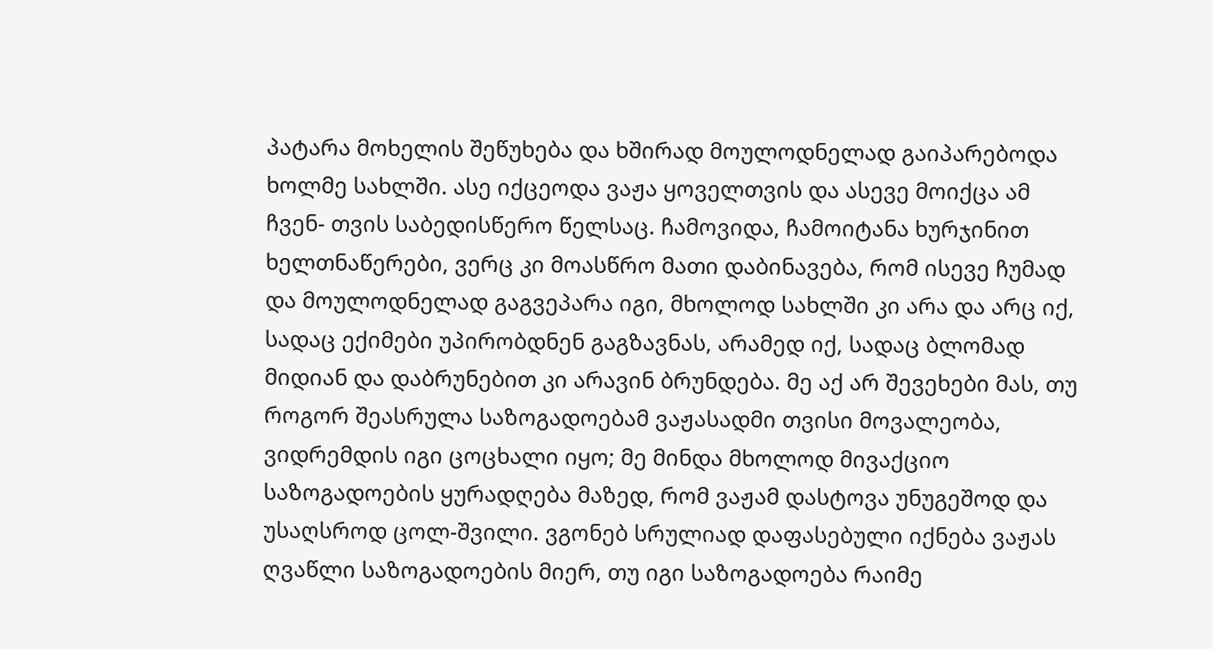პატარა მოხელის შეწუხება და ხშირად მოულოდნელად გაიპარებოდა ხოლმე სახლში. ასე იქცეოდა ვაჟა ყოველთვის და ასევე მოიქცა ამ ჩვენ- თვის საბედისწერო წელსაც. ჩამოვიდა, ჩამოიტანა ხურჯინით ხელთნაწერები, ვერც კი მოასწრო მათი დაბინავება, რომ ისევე ჩუმად და მოულოდნელად გაგვეპარა იგი, მხოლოდ სახლში კი არა და არც იქ, სადაც ექიმები უპირობდნენ გაგზავნას, არამედ იქ, სადაც ბლომად მიდიან და დაბრუნებით კი არავინ ბრუნდება. მე აქ არ შევეხები მას, თუ როგორ შეასრულა საზოგადოებამ ვაჟასადმი თვისი მოვალეობა, ვიდრემდის იგი ცოცხალი იყო; მე მინდა მხოლოდ მივაქციო საზოგადოების ყურადღება მაზედ, რომ ვაჟამ დასტოვა უნუგეშოდ და უსაღსროდ ცოლ-შვილი. ვგონებ სრულიად დაფასებული იქნება ვაჟას ღვაწლი საზოგადოების მიერ, თუ იგი საზოგადოება რაიმე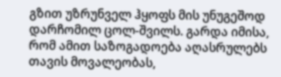გზით უზრუნველ ჰყოფს მის უნუგეშოდ დარჩომილ ცოლ-შვილს. გარდა იმისა, რომ ამით საზოგადოება აღასრულებს თავის მოვალეობას,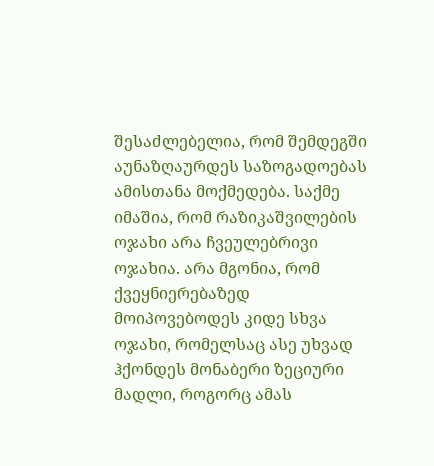შესაძლებელია, რომ შემდეგში აუნაზღაურდეს საზოგადოებას ამისთანა მოქმედება. საქმე იმაშია, რომ რაზიკაშვილების ოჯახი არა ჩვეულებრივი ოჯახია. არა მგონია, რომ ქვეყნიერებაზედ მოიპოვებოდეს კიდე სხვა ოჯახი, რომელსაც ასე უხვად ჰქონდეს მონაბერი ზეციური მადლი, როგორც ამას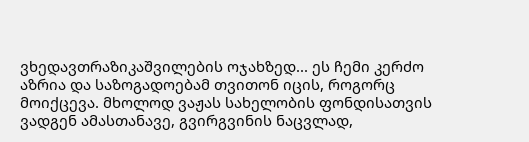ვხედავთრაზიკაშვილების ოჯახზედ... ეს ჩემი კერძო აზრია და საზოგადოებამ თვითონ იცის, როგორც მოიქცევა. მხოლოდ ვაჟას სახელობის ფონდისათვის ვადგენ ამასთანავე, გვირგვინის ნაცვლად,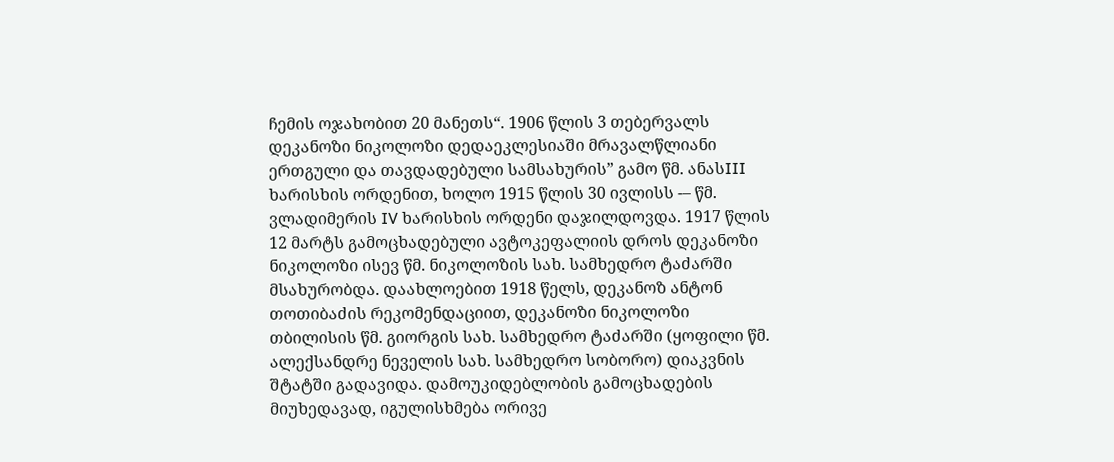ჩემის ოჯახობით 20 მანეთს“. 1906 წლის 3 თებერვალს დეკანოზი ნიკოლოზი დედაეკლესიაში მრავალწლიანი ერთგული და თავდადებული სამსახურის” გამო წმ. ანასIII ხარისხის ორდენით, ხოლო 1915 წლის 30 ივლისს -– წმ. ვლადიმერის IV ხარისხის ორდენი დაჯილდოვდა. 1917 წლის 12 მარტს გამოცხადებული ავტოკეფალიის დროს დეკანოზი ნიკოლოზი ისევ წმ. ნიკოლოზის სახ. სამხედრო ტაძარში მსახურობდა. დაახლოებით 1918 წელს, დეკანოზ ანტონ თოთიბაძის რეკომენდაციით, დეკანოზი ნიკოლოზი თბილისის წმ. გიორგის სახ. სამხედრო ტაძარში (ყოფილი წმ. ალექსანდრე ნეველის სახ. სამხედრო სობორო) დიაკვნის შტატში გადავიდა. დამოუკიდებლობის გამოცხადების მიუხედავად, იგულისხმება ორივე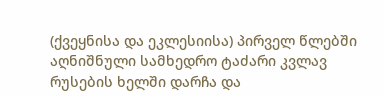(ქვეყნისა და ეკლესიისა) პირველ წლებში აღნიშნული სამხედრო ტაძარი კვლავ რუსების ხელში დარჩა და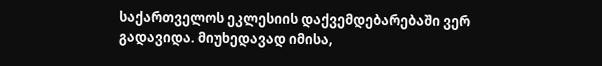საქართველოს ეკლესიის დაქვემდებარებაში ვერ გადავიდა. მიუხედავად იმისა,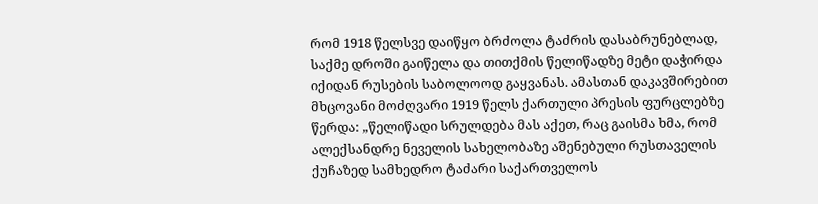რომ 1918 წელსვე დაიწყო ბრძოლა ტაძრის დასაბრუნებლად, საქმე დროში გაიწელა და თითქმის წელიწადზე მეტი დაჭირდა იქიდან რუსების საბოლოოდ გაყვანას. ამასთან დაკავშირებით
მხცოვანი მოძღვარი 1919 წელს ქართული პრესის ფურცლებზე წერდა: „წელიწადი სრულდება მას აქეთ, რაც გაისმა ხმა, რომ ალექსანდრე ნეველის სახელობაზე აშენებული რუსთაველის ქუჩაზედ სამხედრო ტაძარი საქართველოს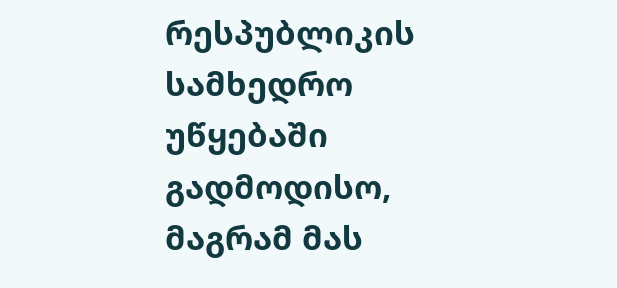რესპუბლიკის სამხედრო უწყებაში გადმოდისო, მაგრამ მას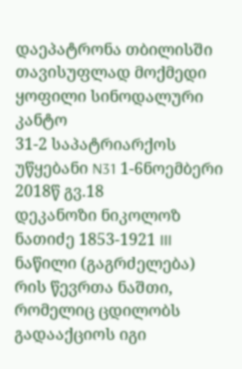დაეპატრონა თბილისში თავისუფლად მოქმედი ყოფილი სინოდალური კანტო
31-2 საპატრიარქოს უწყებანი N31 1-6ნოემბერი 2018წ გვ.18
დეკანოზი ნიკოლოზ ნათიძე 1853-1921 III ნაწილი (გაგრძელება)
რის წევრთა ნაშთი, რომელიც ცდილობს გადააქციოს იგი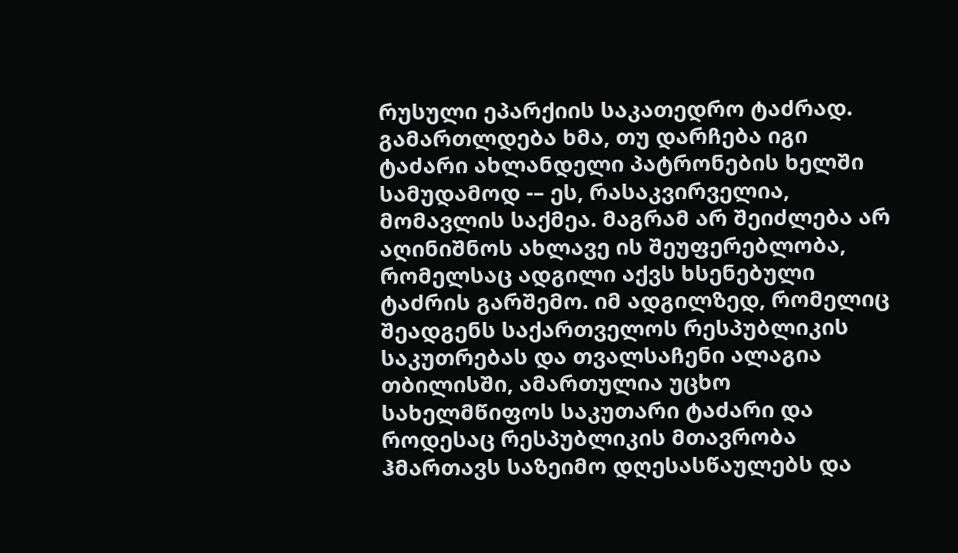რუსული ეპარქიის საკათედრო ტაძრად. გამართლდება ხმა, თუ დარჩება იგი ტაძარი ახლანდელი პატრონების ხელში სამუდამოდ -– ეს, რასაკვირველია, მომავლის საქმეა. მაგრამ არ შეიძლება არ აღინიშნოს ახლავე ის შეუფერებლობა, რომელსაც ადგილი აქვს ხსენებული ტაძრის გარშემო. იმ ადგილზედ, რომელიც შეადგენს საქართველოს რესპუბლიკის საკუთრებას და თვალსაჩენი ალაგია თბილისში, ამართულია უცხო სახელმწიფოს საკუთარი ტაძარი და როდესაც რესპუბლიკის მთავრობა ჰმართავს საზეიმო დღესასწაულებს და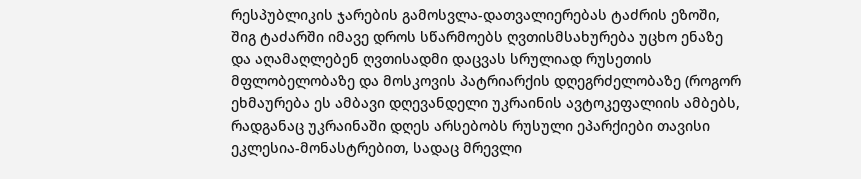რესპუბლიკის ჯარების გამოსვლა-დათვალიერებას ტაძრის ეზოში, შიგ ტაძარში იმავე დროს სწარმოებს ღვთისმსახურება უცხო ენაზე და აღამაღლებენ ღვთისადმი დაცვას სრულიად რუსეთის მფლობელობაზე და მოსკოვის პატრიარქის დღეგრძელობაზე (როგორ ეხმაურება ეს ამბავი დღევანდელი უკრაინის ავტოკეფალიის ამბებს, რადგანაც უკრაინაში დღეს არსებობს რუსული ეპარქიები თავისი ეკლესია-მონასტრებით, სადაც მრევლი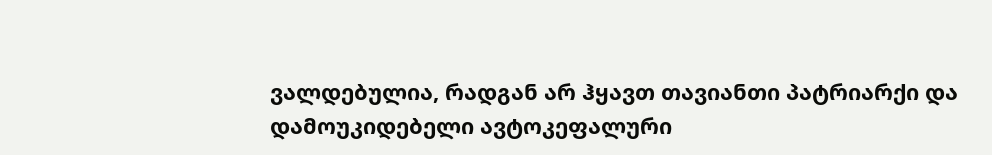ვალდებულია, რადგან არ ჰყავთ თავიანთი პატრიარქი და დამოუკიდებელი ავტოკეფალური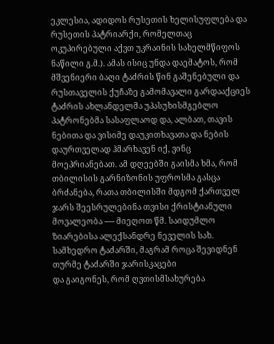ეკლესია, ადიდოს რუსეთის ხელისუფლება და რუსეთის პატრიარქი, რომელთაც ოკუპირებული აქვთ უკრაინის სახელმწიფოს ნაწილი გ.მ.). ამას ისიც უნდა დაემატოს, რომ მშვენიერი ბაღი ტაძრის წინ გაშენებული და რუსთაველის ქუჩაზე გამომავალი გარდააქციეს ტაძრის ახლანდელმა უპასუხისმგებლო პატრონებმა სასაფლაოდ და, ალბათ, თავის ნებითა და ვისიმე დაუკითხავათა და ნების დაურთველად ჰმარხავენ იქ, ვინც მოეპრიანებათ. ამ დღეებში გაისმა ხმა, რომ თბილისის გარნიზონის უფროსმა გასცა ბრძანება, რათა თბილისში მდგომ ქართველ ჯარს შეესრულებინა თვისი ქრისტიანული მოვალეობა -–– მიეღოთ წმ. საიდუმლო ზიარებისა ალექსანდრე ნეველის სახ. სამხედრო ტაძარში, მაგრამ როცა შევიდნენ თურმე ტაძარში ჯარისკაცები
და გაიგონეს, რომ ღვთისმსახურება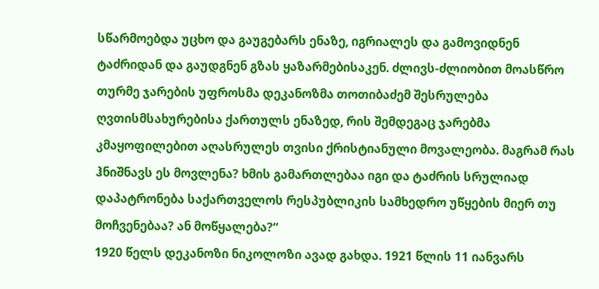სწარმოებდა უცხო და გაუგებარს ენაზე, იგრიალეს და გამოვიდნენ ტაძრიდან და გაუდგნენ გზას ყაზარმებისაკენ. ძლივს-ძლიობით მოასწრო თურმე ჯარების უფროსმა დეკანოზმა თოთიბაძემ შესრულება ღვთისმსახურებისა ქართულს ენაზედ, რის შემდეგაც ჯარებმა კმაყოფილებით აღასრულეს თვისი ქრისტიანული მოვალეობა. მაგრამ რას ჰნიშნავს ეს მოვლენა? ხმის გამართლებაა იგი და ტაძრის სრულიად დაპატრონება საქართველოს რესპუბლიკის სამხედრო უწყების მიერ თუ მოჩვენებაა? ან მოწყალება?“
1920 წელს დეკანოზი ნიკოლოზი ავად გახდა. 1921 წლის 11 იანვარს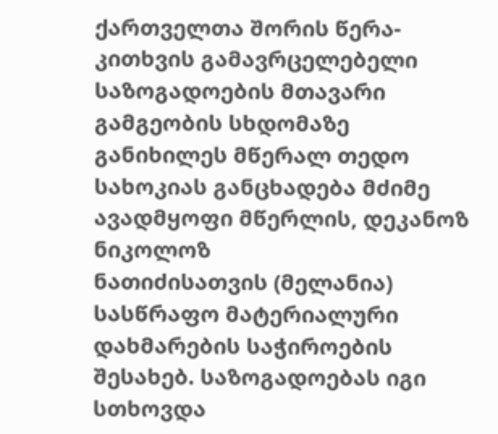ქართველთა შორის წერა-კითხვის გამავრცელებელი საზოგადოების მთავარი გამგეობის სხდომაზე განიხილეს მწერალ თედო სახოკიას განცხადება მძიმე ავადმყოფი მწერლის, დეკანოზ ნიკოლოზ
ნათიძისათვის (მელანია) სასწრაფო მატერიალური დახმარების საჭიროების შესახებ. საზოგადოებას იგი სთხოვდა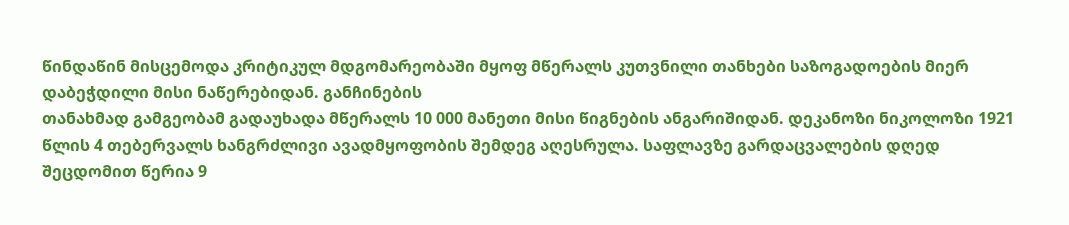წინდაწინ მისცემოდა კრიტიკულ მდგომარეობაში მყოფ მწერალს კუთვნილი თანხები საზოგადოების მიერ დაბეჭდილი მისი ნაწერებიდან. განჩინების
თანახმად გამგეობამ გადაუხადა მწერალს 10 000 მანეთი მისი წიგნების ანგარიშიდან. დეკანოზი ნიკოლოზი 1921 წლის 4 თებერვალს ხანგრძლივი ავადმყოფობის შემდეგ აღესრულა. საფლავზე გარდაცვალების დღედ შეცდომით წერია 9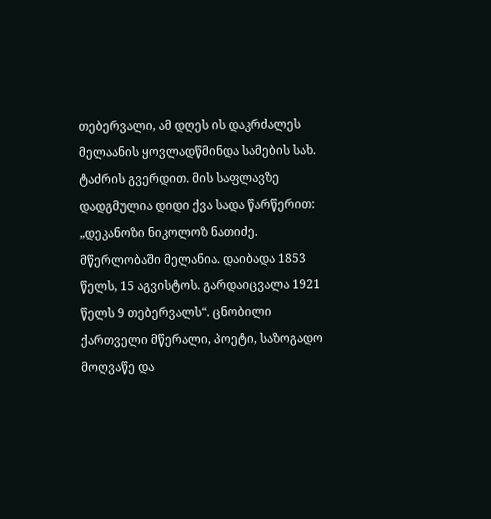თებერვალი, ამ დღეს ის დაკრძალეს მელაანის ყოვლადწმინდა სამების სახ. ტაძრის გვერდით. მის საფლავზე დადგმულია დიდი ქვა სადა წარწერით: „დეკანოზი ნიკოლოზ ნათიძე. მწერლობაში მელანია. დაიბადა 1853 წელს, 15 აგვისტოს. გარდაიცვალა 1921 წელს 9 თებერვალს“. ცნობილი ქართველი მწერალი, პოეტი, საზოგადო
მოღვაწე და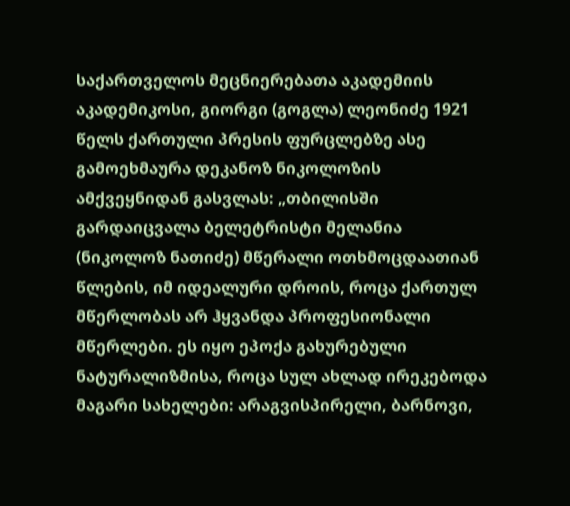საქართველოს მეცნიერებათა აკადემიის აკადემიკოსი, გიორგი (გოგლა) ლეონიძე 1921 წელს ქართული პრესის ფურცლებზე ასე გამოეხმაურა დეკანოზ ნიკოლოზის ამქვეყნიდან გასვლას: „თბილისში
გარდაიცვალა ბელეტრისტი მელანია (ნიკოლოზ ნათიძე) მწერალი ოთხმოცდაათიან წლების, იმ იდეალური დროის, როცა ქართულ მწერლობას არ ჰყვანდა პროფესიონალი მწერლები. ეს იყო ეპოქა გახურებული ნატურალიზმისა, როცა სულ ახლად ირეკებოდა მაგარი სახელები: არაგვისპირელი, ბარნოვი,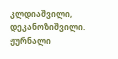კლდიაშვილი, დეკანოზიშვილი. ჟურნალი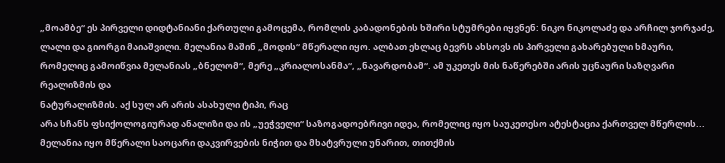„მოამბე“ ეს პირველი დიდტანიანი ქართული გამოცემა, რომლის კაბადონების ხშირი სტუმრები იყვნენ: ნიკო ნიკოლაძე და არჩილ ჯორჯაძე, ლალი და გიორგი მაიაშვილი. მელანია მაშინ „მოდის“ მწერალი იყო. ალბათ ეხლაც ბევრს ახსოვს ის პირველი გახარებული ხმაური, რომელიც გამოიწვია მელანიას „ბნელომ“, მერე „კრიალოსანმა“, „ნავარდობამ“. ამ უკეთეს მის ნაწერებში არის უცნაური საზღვარი რეალიზმის და
ნატურალიზმის. აქ სულ არ არის ასახული ტიპი, რაც
არა სჩანს ფსიქოლოგიურად ანალიზი და ის „უეჭველი“ საზოგადოებრივი იდეა, რომელიც იყო საუკეთესო ატესტაცია ქართველ მწერლის... მელანია იყო მწერალი საოცარი დაკვირვების ნიჭით და მხატვრული უნარით, თითქმის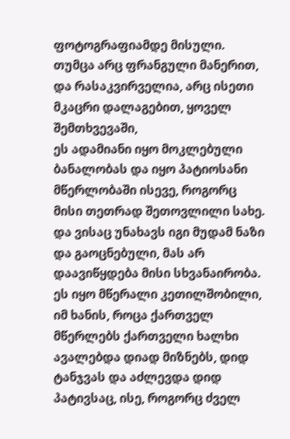ფოტოგრაფიამდე მისული. თუმცა არც ფრანგული მანერით, და რასაკვირველია, არც ისეთი მკაცრი დალაგებით, ყოველ შემთხვევაში,
ეს ადამიანი იყო მოკლებული ბანალობას და იყო პატიოსანი მწერლობაში ისევე, როგორც მისი თეთრად შეთოვლილი სახე. და ვისაც უნახავს იგი მუდამ ნაზი და გაოცნებული, მას არ დაავიწყდება მისი სხვანაირობა. ეს იყო მწერალი კეთილშობილი, იმ ხანის, როცა ქართველ მწერლებს ქართველი ხალხი ავალებდა დიად მიზნებს, დიდ ტანჯვას და აძლევდა დიდ პატივსაც, ისე, როგორც ძველ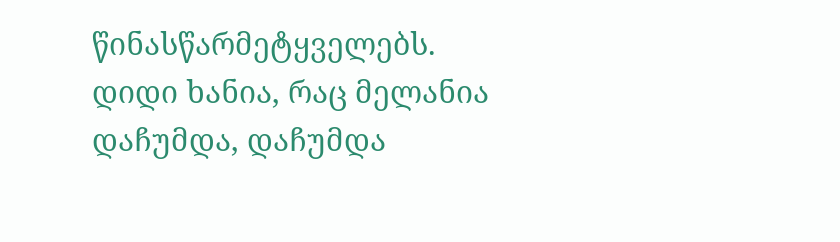წინასწარმეტყველებს. დიდი ხანია, რაც მელანია დაჩუმდა, დაჩუმდა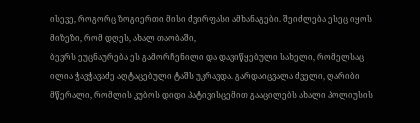ისევე, როგორც ზოგიერთი მისი ძვირფასი ამხანაგები. შეიძლება ესეც იყოს მიზეზი, რომ დღეს, ახალ თაობაში,
ბევრს ეუცნაურება ეს გამორჩენილი და დავიწყებული სახელი, რომელსაც ილია ჭავჭავაძე აღტაცებული ტაშს უკრავდა. გარდაიცვალა ძველი, ღარიბი
მწერალი, რომლის კუბოს დიდი პატივისცემით გააცილებს ახალი პოლიუსის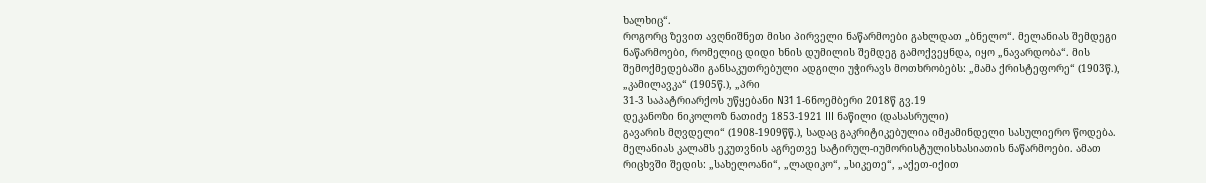ხალხიც“.
როგორც ზევით ავღნიშნეთ მისი პირველი ნაწარმოები გახლდათ „ბნელო“. მელანიას შემდეგი ნაწარმოები, რომელიც დიდი ხნის დუმილის შემდეგ გამოქვეყნდა, იყო „ნავარდობა“. მის შემოქმედებაში განსაკუთრებული ადგილი უჭირავს მოთხრობებს: „მამა ქრისტეფორე“ (1903წ.), „კამილავკა“ (1905წ.), „პრი
31-3 საპატრიარქოს უწყებანი N31 1-6ნოემბერი 2018წ გვ.19
დეკანოზი ნიკოლოზ ნათიძე 1853-1921 III ნაწილი (დასასრული)
გავარის მღვდელი“ (1908-1909წწ.), სადაც გაკრიტიკებულია იმჟამინდელი სასულიერო წოდება. მელანიას კალამს ეკუთვნის აგრეთვე სატირულ-იუმორისტულისხასიათის ნაწარმოები. ამათ რიცხვში შედის: „სახელოანი“, „ლადიკო“, „სიკეთე“, „აქეთ-იქით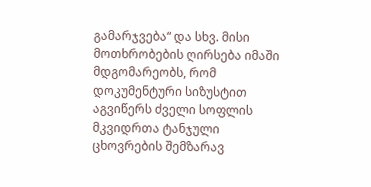გამარჯვება“ და სხვ. მისი მოთხრობების ღირსება იმაში მდგომარეობს, რომ დოკუმენტური სიზუსტით აგვიწერს ძველი სოფლის მკვიდრთა ტანჯული ცხოვრების შემზარავ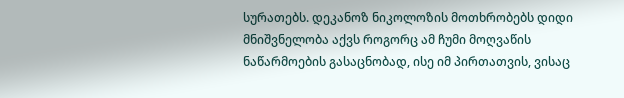სურათებს. დეკანოზ ნიკოლოზის მოთხრობებს დიდი მნიშვნელობა აქვს როგორც ამ ჩუმი მოღვაწის ნაწარმოების გასაცნობად, ისე იმ პირთათვის, ვისაც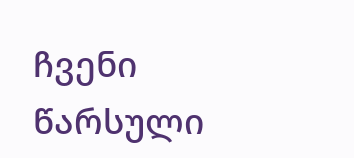ჩვენი წარსული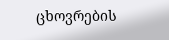ცხოვრების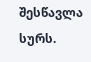შესწავლა სურს.